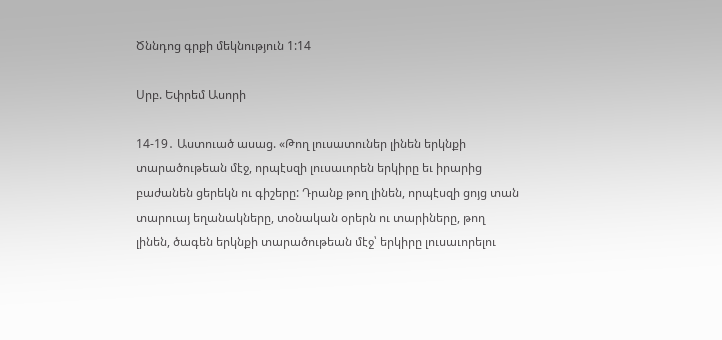Ծննդոց գրքի մեկնություն 1:14

Սրբ. Եփրեմ Ասորի

14-19․ Աստուած ասաց. «Թող լուսատուներ լինեն երկնքի տարածութեան մէջ, որպէսզի լուսաւորեն երկիրը եւ իրարից բաժանեն ցերեկն ու գիշերը: Դրանք թող լինեն, որպէսզի ցոյց տան տարուայ եղանակները, տօնական օրերն ու տարիները, թող լինեն, ծագեն երկնքի տարածութեան մէջ՝ երկիրը լուսաւորելու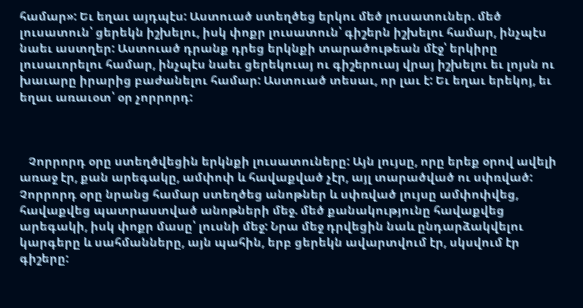համար»: Եւ եղաւ այդպէս: Աստուած ստեղծեց երկու մեծ լուսատուներ. մեծ լուսատուն՝ ցերեկն իշխելու, իսկ փոքր լուսատուն՝ գիշերն իշխելու համար, ինչպէս նաեւ աստղեր: Աստուած դրանք դրեց երկնքի տարածութեան մէջ՝ երկիրը լուսաւորելու համար, ինչպէս նաեւ ցերեկուայ ու գիշերուայ վրայ իշխելու եւ լոյսն ու խաւարը իրարից բաժանելու համար: Աստուած տեսաւ, որ լաւ է: Եւ եղաւ երեկոյ, եւ եղաւ առաւօտ՝ օր չորրորդ:



   Չորրորդ օրը ստեղծվեցին երկնքի լուսատուները: Այն լույսը, որը երեք օրով ավելի առաջ էր, քան արեգակը, ամփոփ և հավաքված չէր, այլ տարածված ու սփռված: Չորրորդ օրը նրանց համար ստեղծեց անոթներ և սփռված լույսը ամփոփվեց, հավաքվեց պատրաստված անոթների մեջ. մեծ քանակությունը հավաքվեց արեգակի, իսկ փոքր մասը՝ լուսնի մեջ: Նրա մեջ դրվեցին նաև ընդարձակվելու կարգերը և սահմանները, այն պահին, երբ ցերեկն ավարտվում էր, սկսվում էր գիշերը: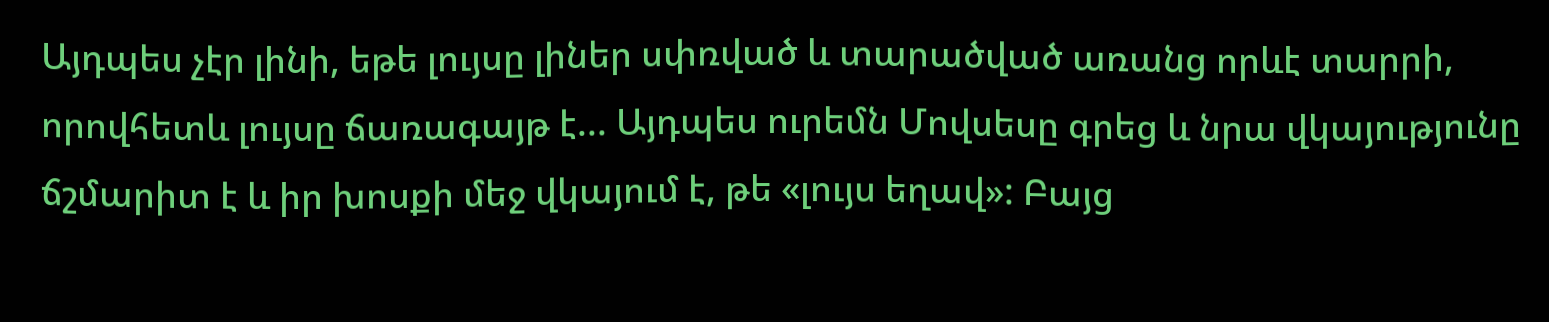Այդպես չէր լինի, եթե լույսը լիներ սփռված և տարածված առանց որևէ տարրի, որովհետև լույսը ճառագայթ է... Այդպես ուրեմն Մովսեսը գրեց և նրա վկայությունը ճշմարիտ է և իր խոսքի մեջ վկայում է, թե «լույս եղավ»: Բայց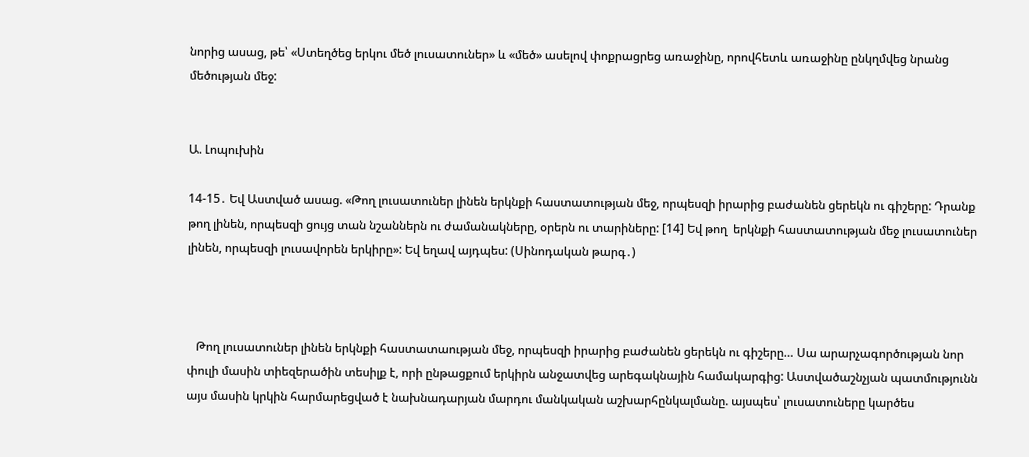նորից ասաց, թե՝ «Ստեղծեց երկու մեծ լուսատուներ» և «մեծ» ասելով փոքրացրեց առաջինը, որովհետև առաջինը ընկղմվեց նրանց մեծության մեջ:


Ա. Լոպուխին

14-15․ Եվ Աստված ասաց. «Թող լուսատուներ լինեն երկնքի հաստատության մեջ, որպեսզի իրարից բաժանեն ցերեկն ու գիշերը: Դրանք թող լինեն, որպեսզի ցույց տան նշաններն ու ժամանակները, օրերն ու տարիները: [14] Եվ թող  երկնքի հաստատության մեջ լուսատուներ լինեն, որպեսզի լուսավորեն երկիրը»: Եվ եղավ այդպես: (Սինոդական թարգ․)



   Թող լուսատուներ լինեն երկնքի հաստատաության մեջ, որպեսզի իրարից բաժանեն ցերեկն ու գիշերը… Սա արարչագործության նոր փուլի մասին տիեզերածին տեսիլք է, որի ընթացքում երկիրն անջատվեց արեգակնային համակարգից: Աստվածաշնչյան պատմությունն այս մասին կրկին հարմարեցված է նախնադարյան մարդու մանկական աշխարհընկալմանը. այսպես՝ լուսատուները կարծես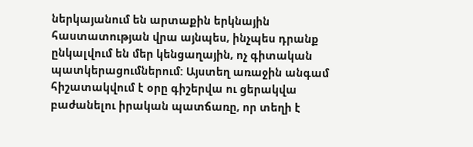ներկայանում են արտաքին երկնային հաստատության վրա այնպես, ինչպես դրանք ընկալվում են մեր կենցաղային, ոչ գիտական պատկերացումներում: Այստեղ առաջին անգամ հիշատակվում է օրը գիշերվա ու ցերակվա բաժանելու իրական պատճառը, որ տեղի է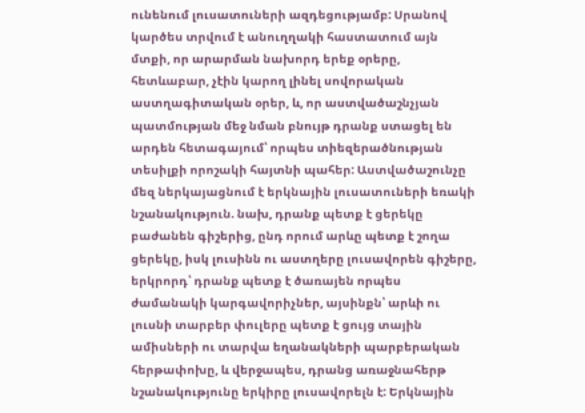ունենում լուսատուների ազդեցությամբ: Սրանով կարծես տրվում է անուղղակի հաստատում այն մտքի, որ արարման նախորդ երեք օրերը, հետևաբար, չէին կարող լինել սովորական աստղագիտական օրեր, և, որ աստվածաշնչյան պատմության մեջ նման բնույթ դրանք ստացել են արդեն հետագայում՝ որպես տիեզերածնության տեսիլքի որոշակի հայտնի պահեր: Աստվածաշունչը մեզ ներկայացնում է երկնային լուսատուների եռակի նշանակություն. նախ, դրանք պետք է ցերեկը բաժանեն գիշերից, ընդ որում արևը պետք է շողա ցերեկը, իսկ լուսինն ու աստղերը լուսավորեն գիշերը, երկրորդ՝ դրանք պետք է ծառայեն որպես ժամանակի կարգավորիչներ, այսինքն՝ արևի ու լուսնի տարբեր փուլերը պետք է ցույց տային ամիսների ու տարվա եղանակների պարբերական հերթափոխը, և վերջապես, դրանց առաջնահերթ նշանակությունը երկիրը լուսավորելն է: Երկնային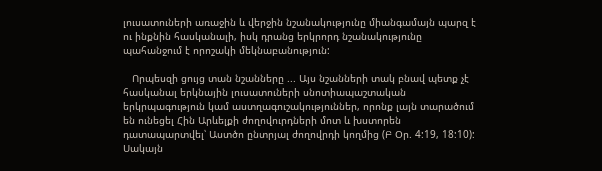լուսատուների առաջին և վերջին նշանակությունը միանգամայն պարզ է ու ինքնին հասկանալի, իսկ դրանց երկրորդ նշանակությունը պահանջում է որոշակի մեկնաբանություն:

   Որպեսզի ցույց տան նշանները ... Այս նշանների տակ բնավ պետք չէ հասկանալ երկնային լուսատուների սնոտիապաշտական երկրպագություն կամ աստղագուշակություններ, որոնք լայն տարածում են ունեցել Հին Արևելքի ժողովուրդների մոտ և խստորեն դատապարտվել՝ Աստծո ընտրյալ ժողովրդի կողմից (Բ Օր. 4:19, 18:10): Սակայն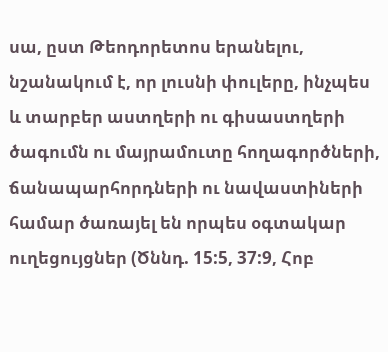սա, ըստ Թեոդորետոս երանելու, նշանակում է, որ լուսնի փուլերը, ինչպես և տարբեր աստղերի ու գիսաստղերի ծագումն ու մայրամուտը հողագործների, ճանապարհորդների ու նավաստիների համար ծառայել են որպես օգտակար ուղեցույցներ (Ծննդ. 15:5, 37:9, Հոբ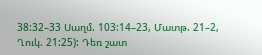38:32–33 Սաղմ. 103:14–23, Մատթ. 21–2, Ղուկ. 21:25): Դեռ շատ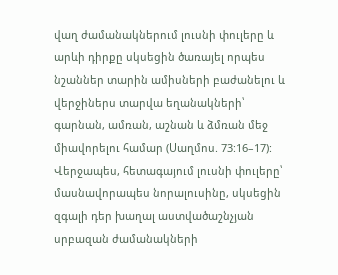վաղ ժամանակներում լուսնի փուլերը և արևի դիրքը սկսեցին ծառայել որպես նշաններ տարին ամիսների բաժանելու և վերջիներս տարվա եղանակների՝ գարնան, ամռան, աշնան և ձմռան մեջ միավորելու համար (Սաղմոս. 73:16–17): Վերջապես, հետագայում լուսնի փուլերը՝ մասնավորապես նորալուսինը, սկսեցին զգալի դեր խաղալ աստվածաշնչյան սրբազան ժամանակների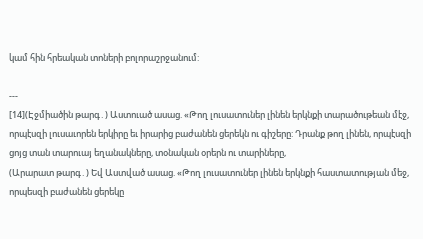կամ հին հրեական տոների բոլորաշրջանում:

---
[14](Էջմիածին թարգ․) Աստուած ասաց. «Թող լուսատուներ լինեն երկնքի տարածութեան մէջ, որպէսզի լուսաւորեն երկիրը եւ իրարից բաժանեն ցերեկն ու գիշերը: Դրանք թող լինեն, որպէսզի ցոյց տան տարուայ եղանակները, տօնական օրերն ու տարիները,
(Արարատ թարգ․) Եվ Աստված ասաց. «Թող լուսատուներ լինեն երկնքի հաստատության մեջ, որպեսզի բաժանեն ցերեկը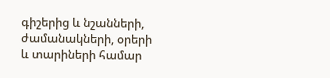գիշերից և նշանների, ժամանակների, օրերի և տարիների համար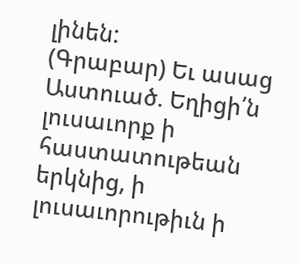լինեն:
(Գրաբար) Եւ ասաց Աստուած. Եղիցի՛ն լուսաւորք ի հաստատութեան երկնից, ի լուսաւորութիւն ի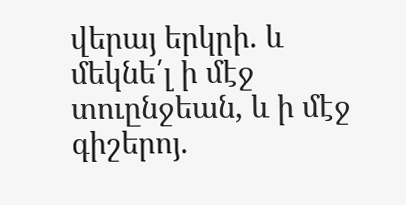վերայ երկրի. և մեկնե՛լ ի մէջ տուընջեան, և ի մէջ գիշերոյ.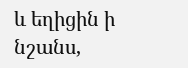և եղիցին ի նշանս,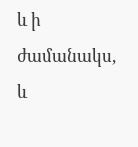և ի ժամանակս, և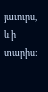յաւուրս, և ի տարիս: